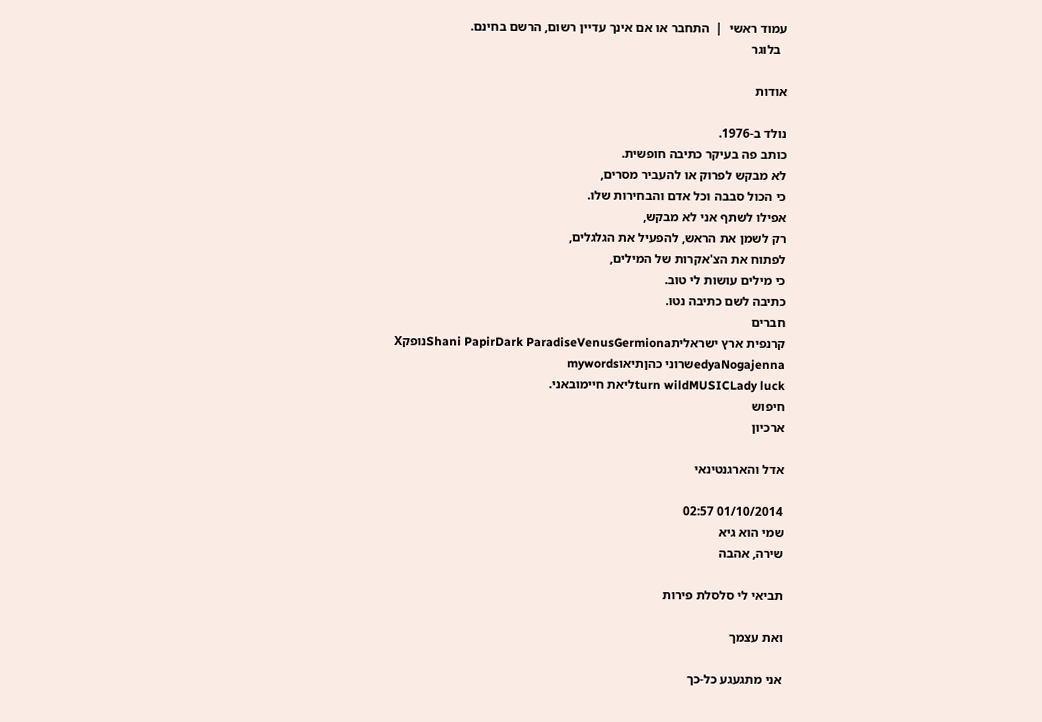עמוד ראשי  |  התחבר או אם אינך עדיין רשום, הרשם בחינם.
  בלוגר

אודות

נולד ב-1976.
כותב פה בעיקר כתיבה חופשית.
לא מבקש לפרוק או להעביר מסרים,
כי הכול סבבה וכל אדם והבחירות שלו.
אפילו לשתף אני לא מבקש,
רק לשמן את הראש, להפעיל את הגלגלים,
לפתוח את הצ'אקרות של המילים,
כי מילים עושות לי טוב.
כתיבה לשם כתיבה נטו.
חברים
קרנפית ארץ ישראליתShani PapirDark ParadiseVenusGermionaנופקX
edyaNogajennaשרוני כהןתיאוmywords
turn wildMUSICLady luckליאת חיימובאני.
חיפוש
ארכיון

אדל והארגנטינאי

01/10/2014 02:57
שמי הוא גיא
שירה, אהבה

תביאי לי סלסלת פירות

ואת עצמך

אני מתגעגע כל-כך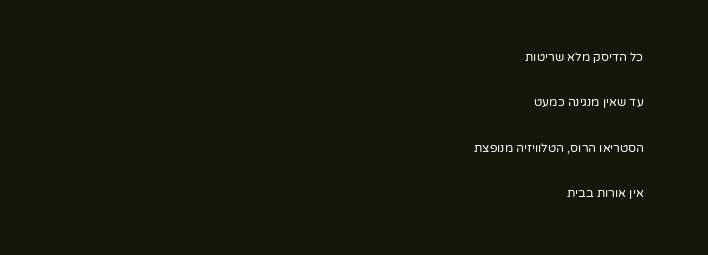כל הדיסק מלא שריטות

עד שאין מנגינה כמעט

הסטריאו הרוס, הטלוויזיה מנופצת

אין אורות בבית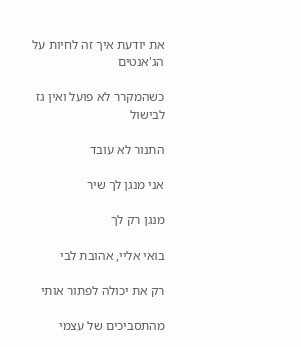את יודעת איך זה לחיות על הג'אנטים

כשהמקרר לא פועל ואין גז לבישול

התנור לא עובד

אני מנגן לך שיר

מנגן רק לך

בואי אליי, אהובת לבי

רק את יכולה לפתור אותי

מהתסביכים של עצמי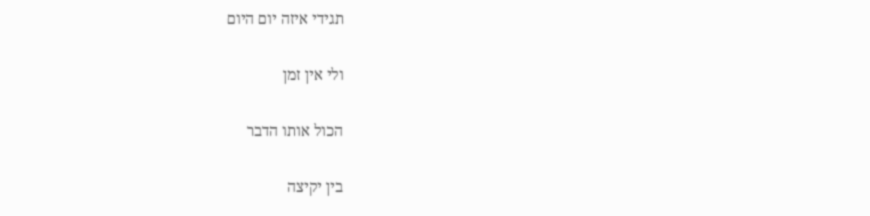תגידי איזה יום היום

ולי אין זמן

הכול אותו הדבר

בין יקיצה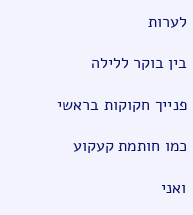לערות

בין בוקר ללילה

פנייך חקוקות בראשי

כמו חותמת קעקוע

ואני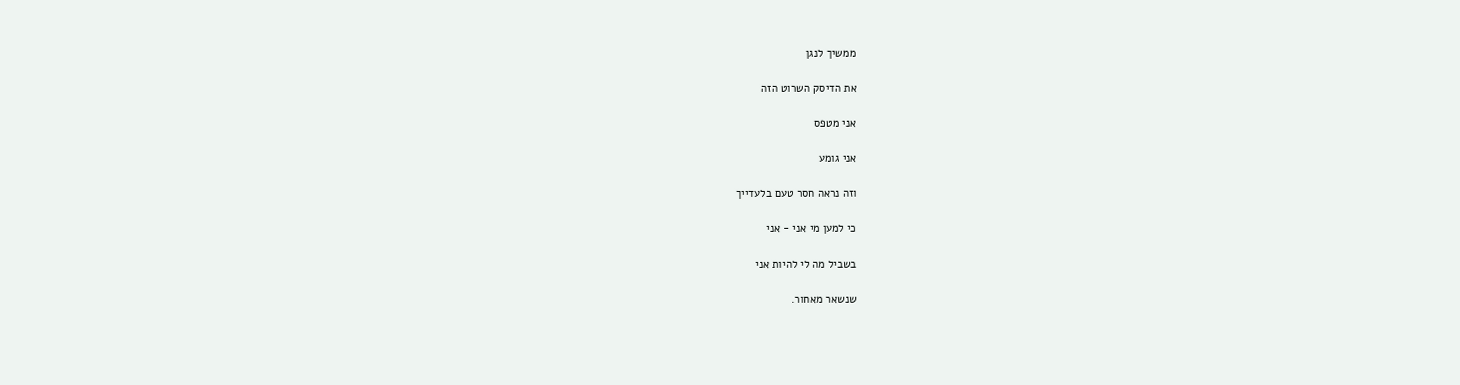ממשיך לנגן

את הדיסק השרוט הזה

אני מטפס

אני גומע

וזה נראה חסר טעם בלעדייך

כי למען מי אני - אני

בשביל מה לי להיות אני

שנשאר מאחור.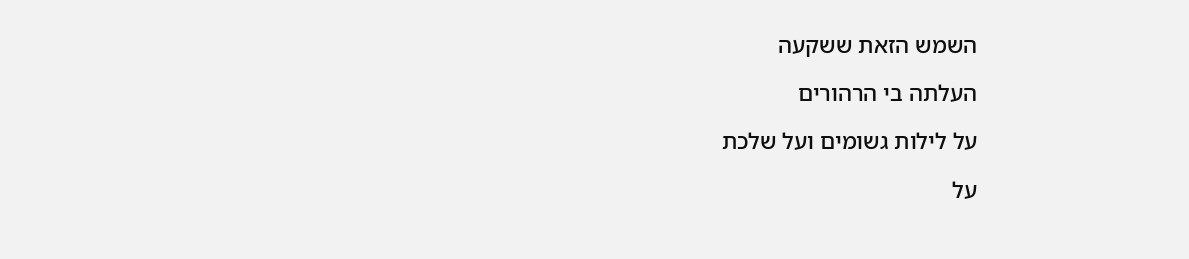השמש הזאת ששקעה

העלתה בי הרהורים

על לילות גשומים ועל שלכת

על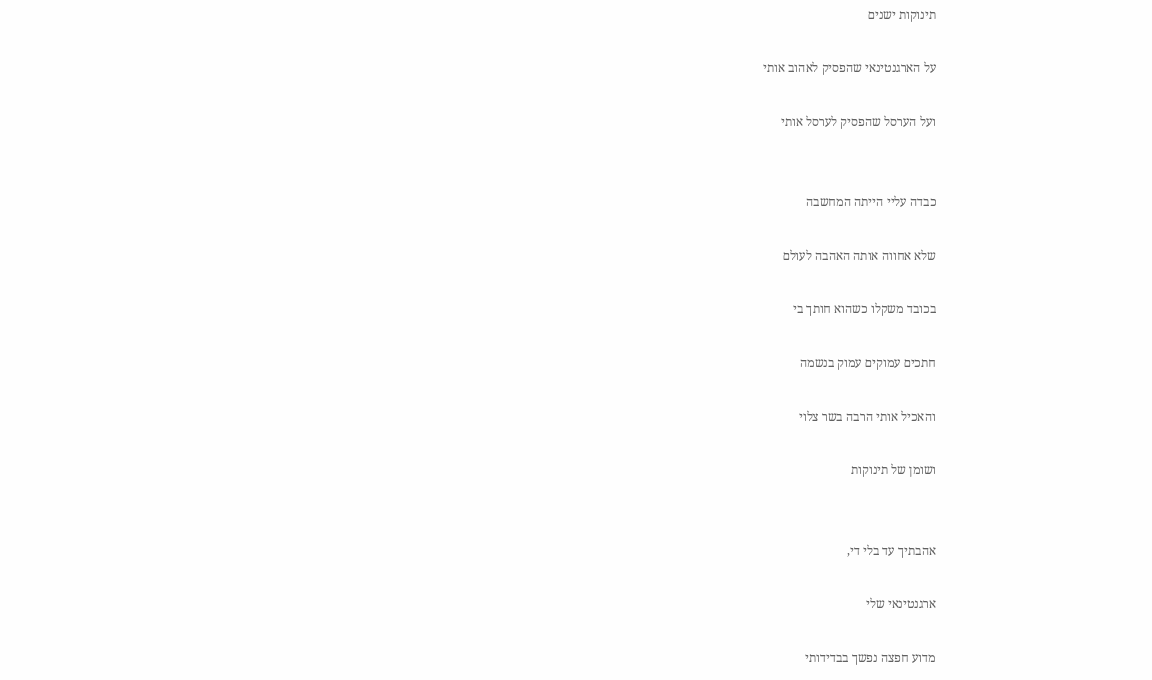תינוקות ישנים

על הארגנטינאי שהפסיק לאהוב אותי

ועל הערסל שהפסיק לערסל אותי


כבדה עליי הייתה המחשבה

שלא אחווה אותה האהבה לעולם

בכובד משקלו כשהוא חותך בי

חתכים עמוקים עמוק בנשמה

והאכיל אותי הרבה בשר צלוי

ושומן של תינוקות


אהבתיך עד בלי די,

ארגנטינאי שלי

מדוע חפצה נפשך בבדידותי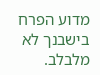מדוע הפרח בישבנך לא מלבלב.